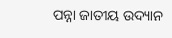ପନ୍ନା ଜାତୀୟ ଉଦ୍ୟାନ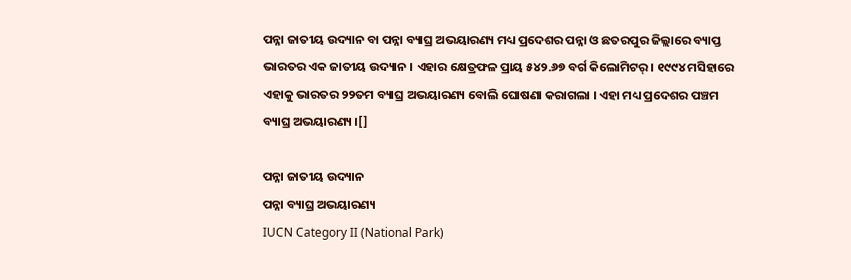ପନ୍ନା ଜାତୀୟ ଉଦ୍ୟାନ ବା ପନ୍ନା ବ୍ୟାଘ୍ର ଅଭୟାରଣ୍ୟ ମଧ୍ୟ ପ୍ରଦେଶର ପନ୍ନା ଓ ଛତରପୁର ଜିଲ୍ଲାରେ ବ୍ୟାପ୍ତ ଭାରତର ଏକ ଜାତୀୟ ଉଦ୍ୟାନ । ଏହାର କ୍ଷେତ୍ରଫଳ ପ୍ରାୟ ୫୪୨.୬୭ ବର୍ଗ କିଲୋମିଟର୍ । ୧୯୯୪ ମସିହାରେ ଏହାକୁ ଭାରତର ୨୨ତମ ବ୍ୟାଘ୍ର ଅଭୟାରଣ୍ୟ ବୋଲି ଘୋଷଣା କରାଗଲା । ଏହା ମଧ୍ୟ ପ୍ରଦେଶର ପଞ୍ଚମ ବ୍ୟାଘ୍ର ଅଭୟାରଣ୍ୟ ।[]

ପନ୍ନା ଜାତୀୟ ଉଦ୍ୟାନ
ପନ୍ନା ବ୍ୟାଘ୍ର ଅଭୟାରଣ୍ୟ
IUCN Category II (National Park)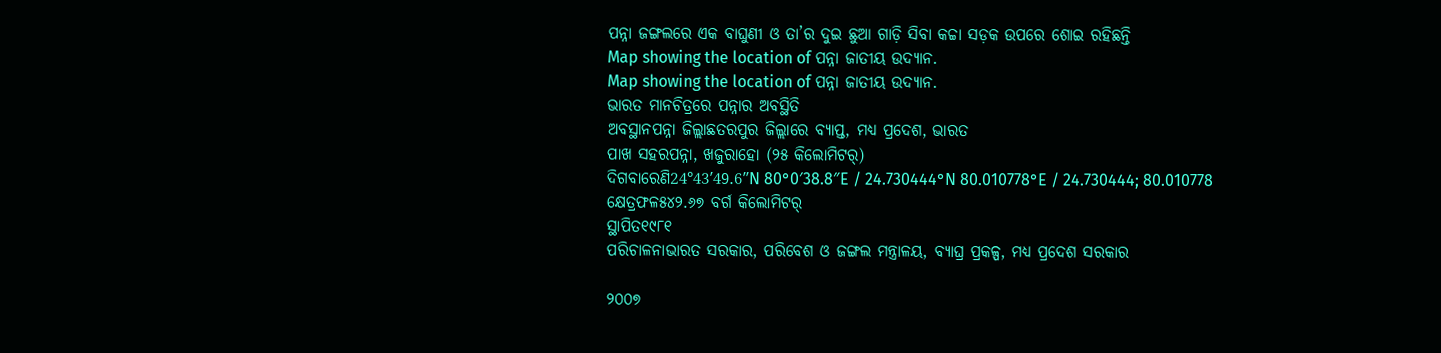ପନ୍ନା ଜଙ୍ଗଲରେ ଏକ ବାଘୁଣୀ ଓ ତା’ର ଦୁଇ ଛୁଆ ଗାଡ଼ି ସିବା କଚ୍ଚା ସଡ଼କ ଉପରେ ଶୋଇ ରହିଛନ୍ତି
Map showing the location of ପନ୍ନା ଜାତୀୟ ଉଦ୍ୟାନ.
Map showing the location of ପନ୍ନା ଜାତୀୟ ଉଦ୍ୟାନ.
ଭାରତ ମାନଚିତ୍ରରେ ପନ୍ନାର ଅବସ୍ଥିତି
ଅବସ୍ଥାନପନ୍ନା ଜିଲ୍ଲାଛତରପୁର ଜିଲ୍ଲାରେ ବ୍ୟାପ୍ତ, ମଧ୍ୟ ପ୍ରଦେଶ, ଭାରତ
ପାଖ ସହରପନ୍ନା, ଖଜୁରାହୋ (୨୫ କିଲୋମିଟର୍)
ଦିଗବାରେଣି24°43′49.6″N 80°0′38.8″E / 24.730444°N 80.010778°E / 24.730444; 80.010778
କ୍ଷେତ୍ରଫଳ୫୪୨.୬୭ ବର୍ଗ କିଲୋମିଟର୍
ସ୍ଥାପିତ୧୯୮୧
ପରିଚାଳନାଭାରତ ସରକାର, ପରିବେଶ ଓ ଜଙ୍ଗଲ ମନ୍ତ୍ରାଳୟ, ବ୍ୟାଘ୍ର ପ୍ରକଳ୍ପ, ମଧ୍ୟ ପ୍ରଦେଶ ସରକାର

୨୦୦୭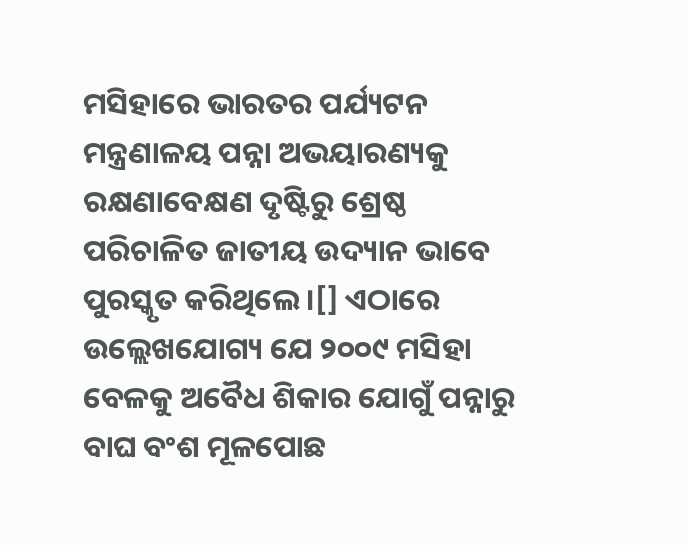ମସିହାରେ ଭାରତର ପର୍ଯ୍ୟଟନ ମନ୍ତ୍ରଣାଳୟ ପନ୍ନା ଅଭୟାରଣ୍ୟକୁ ରକ୍ଷଣାବେକ୍ଷଣ ଦୃଷ୍ଟିରୁ ଶ୍ରେଷ୍ଠ ପରିଚାଳିତ ଜାତୀୟ ଉଦ୍ୟାନ ଭାବେ ପୁରସ୍କୃତ କରିଥିଲେ ।[] ଏଠାରେ ଉଲ୍ଲେଖଯୋଗ୍ୟ ଯେ ୨୦୦୯ ମସିହା ବେଳକୁ ଅବୈଧ ଶିକାର ଯୋଗୁଁ ପନ୍ନାରୁ ବାଘ ବଂଶ ମୂଳପୋଛ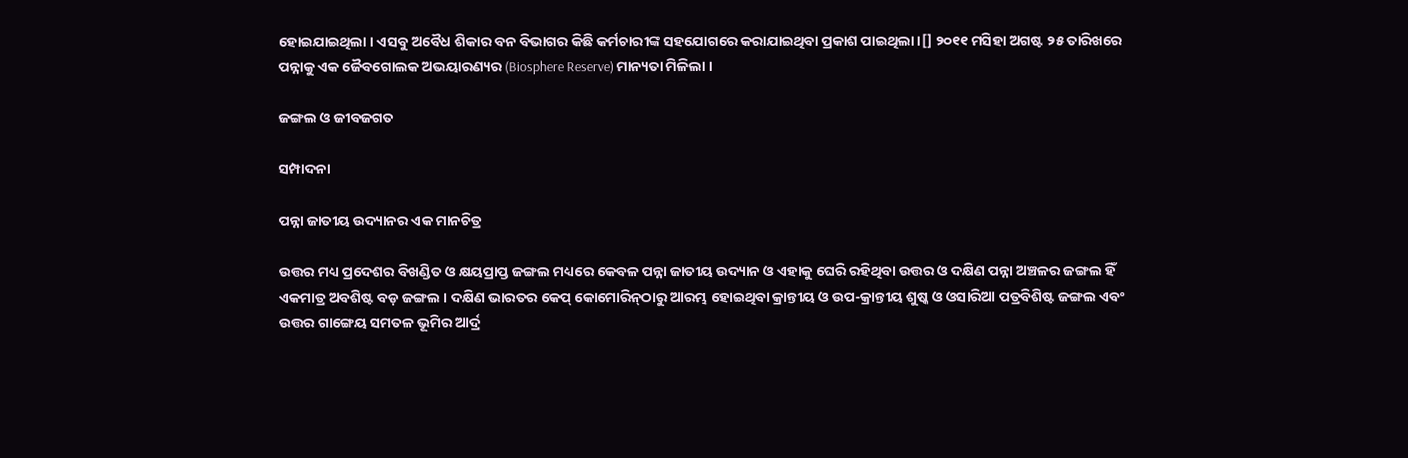ହୋଇଯାଇଥିଲା । ଏସବୁ ଅବୈଧ ଶିକାର ବନ ବିଭାଗର କିଛି କର୍ମଚାରୀଙ୍କ ସହଯୋଗରେ କରାଯାଇଥିବା ପ୍ରକାଶ ପାଇଥିଲା ।[] ୨୦୧୧ ମସିହା ଅଗଷ୍ଟ ୨୫ ତାରିଖରେ ପନ୍ନାକୁ ଏକ ଜୈବଗୋଲକ ଅଭୟାରଣ୍ୟର (Biosphere Reserve) ମାନ୍ୟତା ମିଳିଲା ।

ଜଙ୍ଗଲ ଓ ଜୀବଜଗତ

ସମ୍ପାଦନା

ପନ୍ନା ଜାତୀୟ ଉଦ୍ୟାନର ଏକ ମାନଚିତ୍ର

ଉତ୍ତର ମଧ୍ୟ ପ୍ରଦେଶର ବିଖଣ୍ଡିତ ଓ କ୍ଷୟପ୍ରାପ୍ତ ଜଙ୍ଗଲ ମଧ୍ୟରେ କେବଳ ପନ୍ନା ଜାତୀୟ ଉଦ୍ୟାନ ଓ ଏହାକୁ ଘେରି ରହିଥିବା ଉତ୍ତର ଓ ଦକ୍ଷିଣ ପନ୍ନା ଅଞ୍ଚଳର ଜଙ୍ଗଲ ହିଁ ଏକମାତ୍ର ଅବଶିଷ୍ଟ ବଡ଼ ଜଙ୍ଗଲ । ଦକ୍ଷିଣ ଭାରତର କେପ୍ କୋମୋରିନ୍‍ଠାରୁ ଆରମ୍ଭ ହୋଇଥିବା କ୍ରାନ୍ତୀୟ ଓ ଉପ-କ୍ରାନ୍ତୀୟ ଶୁଷ୍କ ଓ ଓସାରିଆ ପତ୍ରବିଶିଷ୍ଟ ଜଙ୍ଗଲ ଏବଂ ଉତ୍ତର ଗାଙ୍ଗେୟ ସମତଳ ଭୂମିର ଆର୍ଦ୍ର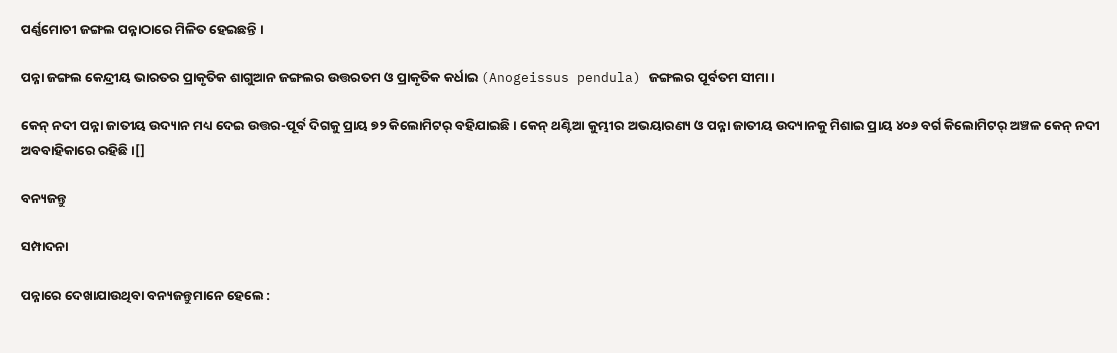ପର୍ଣ୍ଣମୋଚୀ ଜଙ୍ଗଲ ପନ୍ନାଠାରେ ମିଳିତ ହେଇଛନ୍ତି ।

ପନ୍ନା ଜଙ୍ଗଲ କେନ୍ଦ୍ରୀୟ ଭାରତର ପ୍ରାକୃତିକ ଶାଗୁଆନ ଜଙ୍ଗଲର ଉତ୍ତରତମ ଓ ପ୍ରାକୃତିକ କର୍ଧାଇ (Anogeissus pendula) ଜଙ୍ଗଲର ପୂର୍ବତମ ସୀମା ।

କେନ୍ ନଦୀ ପନ୍ନା ଜାତୀୟ ଉଦ୍ୟାନ ମଧ୍ୟ ଦେଇ ଉତ୍ତର-ପୂର୍ବ ଦିଗକୁ ପ୍ରାୟ ୭୨ କିଲୋମିଟର୍ ବହିଯାଇଛି । କେନ୍ ଥଣ୍ଟିଆ କୁମ୍ଭୀର ଅଭୟାରଣ୍ୟ ଓ ପନ୍ନା ଜାତୀୟ ଉଦ୍ୟାନକୁ ମିଶାଇ ପ୍ରାୟ ୪୦୬ ବର୍ଗ କିଲୋମିଟର୍ ଅଞ୍ଚଳ କେନ୍ ନଦୀ ଅବବାହିକାରେ ରହିଛି ।[]

ବନ୍ୟଜନ୍ତୁ

ସମ୍ପାଦନା

ପନ୍ନାରେ ଦେଖାଯାଉଥିବା ବନ୍ୟଜନ୍ତୁମାନେ ହେଲେ :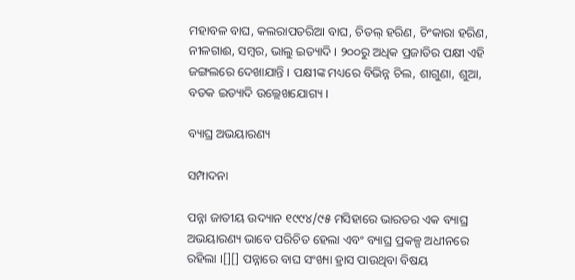ମହାବଳ ବାଘ, କଲରାପତରିଆ ବାଘ, ଚିତଲ୍ ହରିଣ, ଚିଂକାରା ହରିଣ, ନୀଳଗାଈ, ସମ୍ବର, ଭାଲୁ ଇତ୍ୟାଦି । ୨୦୦ରୁ ଅଧିକ ପ୍ରଜାତିର ପକ୍ଷୀ ଏହି ଜଙ୍ଗଲରେ ଦେଖାଯାନ୍ତି । ପକ୍ଷୀଙ୍କ ମଧ୍ୟରେ ବିଭିନ୍ନ ଚିଲ, ଶାଗୁଣା, ଶୁଆ, ବତକ ଇତ୍ୟାଦି ଉଲ୍ଲେଖଯୋଗ୍ୟ ।

ବ୍ୟାଘ୍ର ଅଭୟାରଣ୍ୟ

ସମ୍ପାଦନା

ପନ୍ନା ଜାତୀୟ ଉଦ୍ୟାନ ୧୯୯୪/୯୫ ମସିହାରେ ଭାରତର ଏକ ବ୍ୟାଘ୍ର ଅଭୟାରଣ୍ୟ ଭାବେ ପରିଚିତ ହେଲା ଏବଂ ବ୍ୟାଘ୍ର ପ୍ରକଳ୍ପ ଅଧୀନରେ ରହିଲା ।[][] ପନ୍ନାରେ ବାଘ ସଂଖ୍ୟା ହ୍ରାସ ପାଉଥିବା ବିଷୟ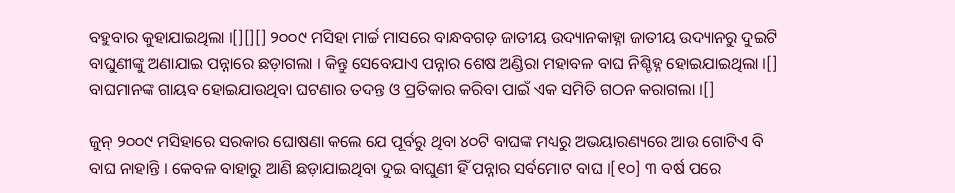ବହୁବାର କୁହାଯାଇଥିଲା ।[][][] ୨୦୦୯ ମସିହା ମାର୍ଚ୍ଚ ମାସରେ ବାନ୍ଧବଗଡ଼ ଜାତୀୟ ଉଦ୍ୟାନକାହ୍ନା ଜାତୀୟ ଉଦ୍ୟାନରୁ ଦୁଇଟି ବାଘୁଣୀଙ୍କୁ ଅଣାଯାଇ ପନ୍ନାରେ ଛଡ଼ାଗଲା । କିନ୍ତୁ ସେବେଯାଏ ପନ୍ନାର ଶେଷ ଅଣ୍ଡିରା ମହାବଳ ବାଘ ନିଶ୍ଚିହ୍ନ ହୋଇଯାଇଥିଲା ।[] ବାଘମାନଙ୍କ ଗାୟବ ହୋଇଯାଉଥିବା ଘଟଣାର ତଦନ୍ତ ଓ ପ୍ରତିକାର କରିବା ପାଇଁ ଏକ ସମିତି ଗଠନ କରାଗଲା ।[]

ଜୁନ୍ ୨୦୦୯ ମସିହାରେ ସରକାର ଘୋଷଣା କଲେ ଯେ ପୂର୍ବରୁ ଥିବା ୪୦ଟି ବାଘଙ୍କ ମଧ୍ୟରୁ ଅଭୟାରଣ୍ୟରେ ଆଉ ଗୋଟିଏ ବି ବାଘ ନାହାନ୍ତି । କେବଳ ବାହାରୁ ଆଣି ଛଡ଼ାଯାଇଥିବା ଦୁଇ ବାଘୁଣୀ ହିଁ ପନ୍ନାର ସର୍ବମୋଟ ବାଘ ।[୧୦] ୩ ବର୍ଷ ପରେ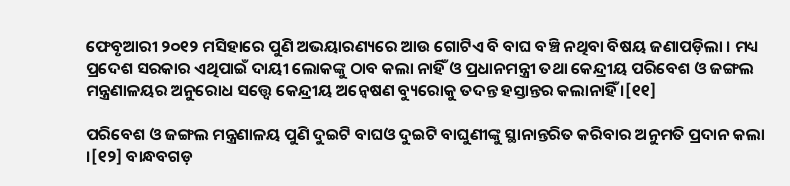ଫେବୃଆରୀ ୨୦୧୨ ମସିହାରେ ପୁଣି ଅଭୟାରଣ୍ୟରେ ଆଉ ଗୋଟିଏ ବି ବାଘ ବଞ୍ଚି ନଥିବା ବିଷୟ ଜଣାପଡ଼ିଲା । ମଧ୍ୟ ପ୍ରଦେଶ ସରକାର ଏଥିପାଇଁ ଦାୟୀ ଲୋକଙ୍କୁ ଠାବ କଲା ନାହିଁ ଓ ପ୍ରଧାନମନ୍ତ୍ରୀ ତଥା କେନ୍ଦ୍ରୀୟ ପରିବେଶ ଓ ଜଙ୍ଗଲ ମନ୍ତ୍ରଣାଳୟର ଅନୁରୋଧ ସତ୍ତ୍ୱେ କେନ୍ଦ୍ରୀୟ ଅନ୍ୱେଷଣ ବ୍ୟୁରୋକୁ ତଦନ୍ତ ହସ୍ତାନ୍ତର କଲାନାହିଁ ।[୧୧]

ପରିବେଶ ଓ ଜଙ୍ଗଲ ମନ୍ତ୍ରଣାଳୟ ପୁଣି ଦୁଇଟି ବାଘଓ ଦୁଇଟି ବାଘୁଣୀଙ୍କୁ ସ୍ଥାନାନ୍ତରିତ କରିବାର ଅନୁମତି ପ୍ରଦାନ କଲା ।[୧୨] ବାନ୍ଧବଗଡ଼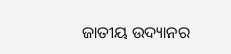ଜାତୀୟ ଉଦ୍ୟାନର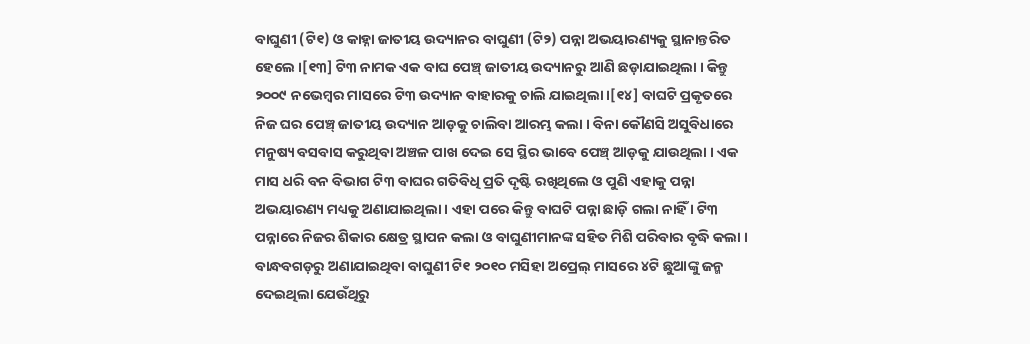ବାଘୁଣୀ (ଟି୧) ଓ କାହ୍ନା ଜାତୀୟ ଉଦ୍ୟାନର ବାଘୁଣୀ (ଟି୨) ପନ୍ନା ଅଭୟାରଣ୍ୟକୁ ସ୍ଥାନାନ୍ତରିତ ହେଲେ ।[୧୩] ଟି୩ ନାମକ ଏକ ବାଘ ପେଞ୍ଚ୍ ଜାତୀୟ ଉଦ୍ୟାନରୁ ଆଣି ଛଡ଼ାଯାଇଥିଲା । କିନ୍ତୁ ୨୦୦୯ ନଭେମ୍ବର ମାସରେ ଟି୩ ଉଦ୍ୟାନ ବାହାରକୁ ଚାଲି ଯାଇଥିଲା ।[୧୪] ବାଘଟି ପ୍ରକୃତରେ ନିଜ ଘର ପେଞ୍ଚ୍ ଜାତୀୟ ଉଦ୍ୟାନ ଆଡ଼କୁ ଚାଲିବା ଆରମ୍ଭ କଲା । ବିନା କୌଣସି ଅସୁବିଧାରେ ମନୁଷ୍ୟ ବସବାସ କରୁଥିବା ଅଞ୍ଚଳ ପାଖ ଦେଇ ସେ ସ୍ଥିର ଭାବେ ପେଞ୍ଚ୍ ଆଡ଼କୁ ଯାଉଥିଲା । ଏକ ମାସ ଧରି ବନ ବିଭାଗ ଟି୩ ବାଘର ଗତିବିଧି ପ୍ରତି ଦୃଷ୍ଟି ରଖିଥିଲେ ଓ ପୁଣି ଏହାକୁ ପନ୍ନା ଅଭୟାରଣ୍ୟ ମଧ୍ୟକୁ ଅଣାଯାଇଥିଲା । ଏହା ପରେ କିନ୍ତୁ ବାଘଟି ପନ୍ନା ଛାଡ଼ି ଗଲା ନାହିଁ । ଟି୩ ପନ୍ନାରେ ନିଜର ଶିକାର କ୍ଷେତ୍ର ସ୍ଥାପନ କଲା ଓ ବାଘୁଣୀମାନଙ୍କ ସହିତ ମିଶି ପରିବାର ବୃଦ୍ଧି କଲା । ବାନ୍ଧବଗଡ଼ରୁ ଅଣାଯାଇଥିବା ବାଘୁଣୀ ଟି୧ ୨୦୧୦ ମସିହା ଅପ୍ରେଲ୍ ମାସରେ ୪ଟି ଛୁଆଙ୍କୁ ଜନ୍ମ ଦେଇଥିଲା ଯେଉଁଥିରୁ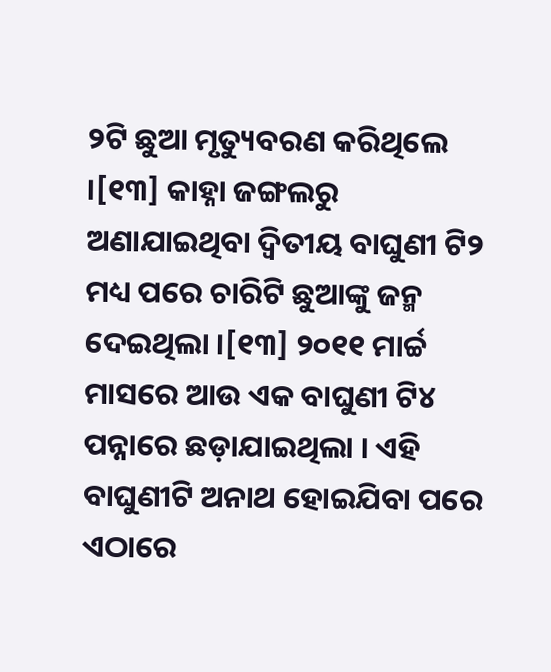୨ଟି ଛୁଆ ମୃତ୍ୟୁବରଣ କରିଥିଲେ ।[୧୩] କାହ୍ନା ଜଙ୍ଗଲରୁ ଅଣାଯାଇଥିବା ଦ୍ୱିତୀୟ ବାଘୁଣୀ ଟି୨ ମଧ୍ୟ ପରେ ଚାରିଟି ଛୁଆଙ୍କୁ ଜନ୍ମ ଦେଇଥିଲା ।[୧୩] ୨୦୧୧ ମାର୍ଚ୍ଚ ମାସରେ ଆଉ ଏକ ବାଘୁଣୀ ଟି୪ ପନ୍ନାରେ ଛଡ଼ାଯାଇଥିଲା । ଏହି ବାଘୁଣୀଟି ଅନାଥ ହୋଇଯିବା ପରେ ଏଠାରେ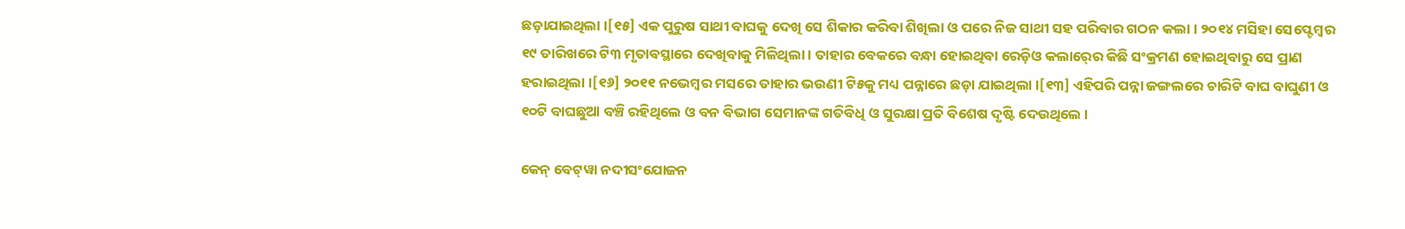ଛଡ଼ାଯାଇଥିଲା ।[୧୫] ଏକ ପୁରୁଷ ସାଥୀ ବାଘକୁ ଦେଖି ସେ ଶିକାର କରିବା ଶିଖିଲା ଓ ପରେ ନିଜ ସାଥୀ ସହ ପରିବାର ଗଠନ କଲା । ୨୦୧୪ ମସିହା ସେପ୍ଟେମ୍ବର ୧୯ ତାରିଖରେ ଟି୩ ମୃତାବସ୍ଥାରେ ଦେଖିବାକୁ ମିଳିଥିଲା । ତାହାର ବେକରେ ବନ୍ଧା ହୋଇଥିବା ରେଡ଼ିଓ କଲାର୍‍ରେ କିଛି ସଂକ୍ରମଣ ହୋଇଥିବାରୁ ସେ ପ୍ରାଣ ହରାଇଥିଲା ।[୧୬] ୨୦୧୧ ନଭେମ୍ବର ମସରେ ତାହାର ଭଉଣୀ ଟି୫କୁ ମଧ୍ୟ ପନ୍ନାରେ ଛଡ଼ା ଯାଇଥିଲା ।[୧୩] ଏହିପରି ପନ୍ନା ଜଙ୍ଗଲରେ ଚାରିଟି ବାଘ ବାଘୁଣୀ ଓ ୧୦ଟି ବାଘଛୁଆ ବଞ୍ଚି ରହିଥିଲେ ଓ ବନ ବିଭାଗ ସେମାନଙ୍କ ଗତିବିଧି ଓ ସୁରକ୍ଷା ପ୍ରତି ବିଶେଷ ଦୃଷ୍ଟି ଦେଉଥିଲେ ।

କେନ୍ ବେଟ୍‍ୱା ନଦୀସଂଯୋଜନ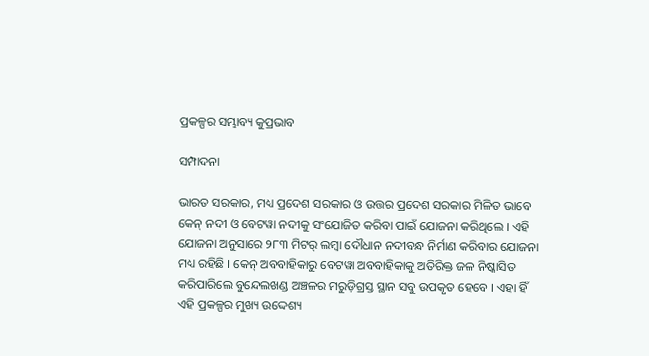ପ୍ରକଳ୍ପର ସମ୍ଭାବ୍ୟ କୁପ୍ରଭାବ

ସମ୍ପାଦନା

ଭାରତ ସରକାର, ମଧ୍ୟ ପ୍ରଦେଶ ସରକାର ଓ ଉତ୍ତର ପ୍ରଦେଶ ସରକାର ମିଳିତ ଭାବେ କେନ୍ ନଦୀ ଓ ବେଟୱା ନଦୀକୁ ସଂଯୋଜିତ କରିବା ପାଇଁ ଯୋଜନା କରିଥିଲେ । ଏହି ଯୋଜନା ଅନୁସାରେ ୨୮୩ ମିଟର୍ ଲମ୍ବା ଦୌଧାନ ନଦୀବନ୍ଧ ନିର୍ମାଣ କରିବାର ଯୋଜନା ମଧ୍ୟ ରହିଛି । କେନ୍ ଅବବାହିକାରୁ ବେଟୱା ଅବବାହିକାକୁ ଅତିରିକ୍ତ ଜଳ ନିଷ୍କାସିତ କରିପାରିଲେ ବୁନ୍ଦେଲଖଣ୍ଡ ଅଞ୍ଚଳର ମରୁଡ଼ିଗ୍ରସ୍ତ ସ୍ଥାନ ସବୁ ଉପକୃତ ହେବେ । ଏହା ହିଁ ଏହି ପ୍ରକଳ୍ପର ମୁଖ୍ୟ ଉଦ୍ଦେଶ୍ୟ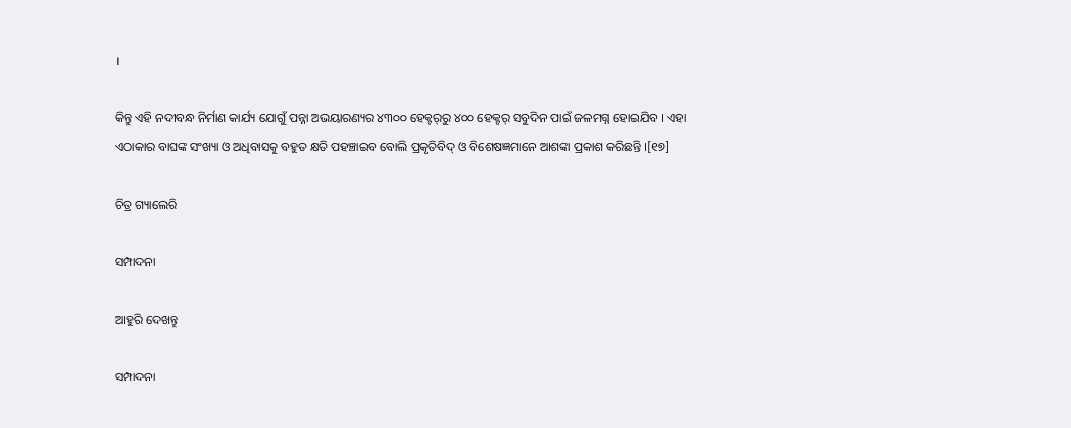।

କିନ୍ତୁ ଏହି ନଦୀବନ୍ଧ ନିର୍ମାଣ କାର୍ଯ୍ୟ ଯୋଗୁଁ ପନ୍ନା ଅଭୟାରଣ୍ୟର ୪୩୦୦ ହେକ୍ଟର୍‍ରୁ ୪୦୦ ହେକ୍ଟର୍ ସବୁଦିନ ପାଇଁ ଜଳମଗ୍ନ ହୋଇଯିବ । ଏହା ଏଠାକାର ବାଘଙ୍କ ସଂଖ୍ୟା ଓ ଅଧିବାସକୁ ବହୁତ କ୍ଷତି ପହଞ୍ଚାଇବ ବୋଲି ପ୍ରକୃତିବିଦ୍ ଓ ବିଶେଷଜ୍ଞମାନେ ଆଶଙ୍କା ପ୍ରକାଶ କରିଛନ୍ତି ।[୧୭]

ଚିତ୍ର ଗ୍ୟାଲେରି

ସମ୍ପାଦନା

ଆହୁରି ଦେଖନ୍ତୁ

ସମ୍ପାଦନା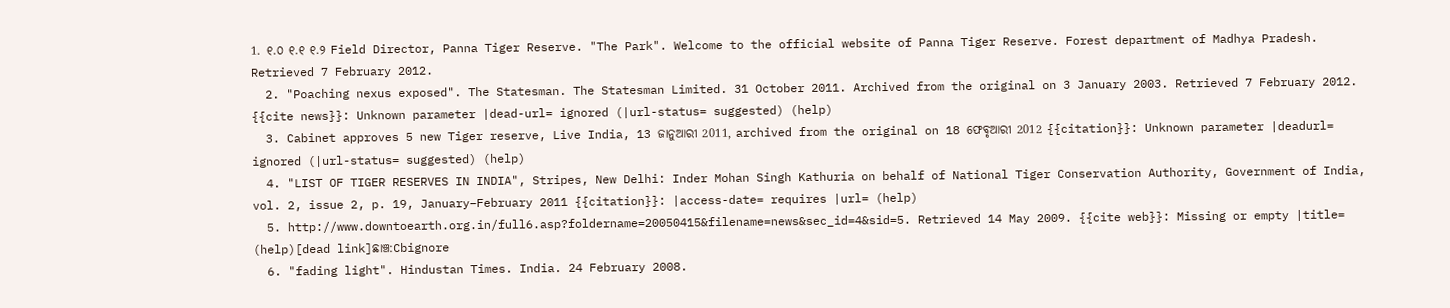1. ୧.୦ ୧.୧ ୧.୨ Field Director, Panna Tiger Reserve. "The Park". Welcome to the official website of Panna Tiger Reserve. Forest department of Madhya Pradesh. Retrieved 7 February 2012.
  2. "Poaching nexus exposed". The Statesman. The Statesman Limited. 31 October 2011. Archived from the original on 3 January 2003. Retrieved 7 February 2012. {{cite news}}: Unknown parameter |dead-url= ignored (|url-status= suggested) (help)
  3. Cabinet approves 5 new Tiger reserve, Live India, 13 ଜାନୁଆରୀ 2011, archived from the original on 18 ଫେବୃଆରୀ 2012 {{citation}}: Unknown parameter |deadurl= ignored (|url-status= suggested) (help)
  4. "LIST OF TIGER RESERVES IN INDIA", Stripes, New Delhi: Inder Mohan Singh Kathuria on behalf of National Tiger Conservation Authority, Government of India, vol. 2, issue 2, p. 19, January–February 2011 {{citation}}: |access-date= requires |url= (help)
  5. http://www.downtoearth.org.in/full6.asp?foldername=20050415&filename=news&sec_id=4&sid=5. Retrieved 14 May 2009. {{cite web}}: Missing or empty |title= (help)[dead link]ଛାଞ୍ଚ:Cbignore
  6. "fading light". Hindustan Times. India. 24 February 2008.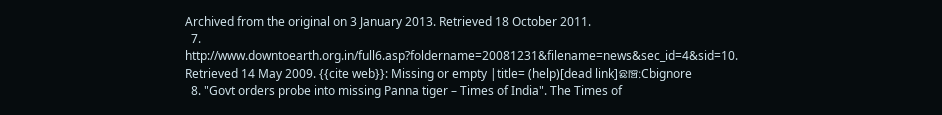Archived from the original on 3 January 2013. Retrieved 18 October 2011.
  7. http://www.downtoearth.org.in/full6.asp?foldername=20081231&filename=news&sec_id=4&sid=10. Retrieved 14 May 2009. {{cite web}}: Missing or empty |title= (help)[dead link]ଛାଞ୍ଚ:Cbignore
  8. "Govt orders probe into missing Panna tiger – Times of India". The Times of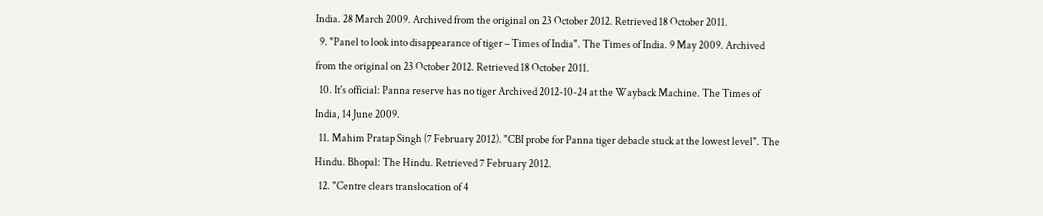India. 28 March 2009. Archived from the original on 23 October 2012. Retrieved 18 October 2011.
  9. "Panel to look into disappearance of tiger – Times of India". The Times of India. 9 May 2009. Archived from the original on 23 October 2012. Retrieved 18 October 2011.
  10. It's official: Panna reserve has no tiger Archived 2012-10-24 at the Wayback Machine. The Times of India, 14 June 2009.
  11. Mahim Pratap Singh (7 February 2012). "CBI probe for Panna tiger debacle stuck at the lowest level". The Hindu. Bhopal: The Hindu. Retrieved 7 February 2012.
  12. "Centre clears translocation of 4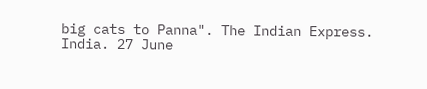big cats to Panna". The Indian Express. India. 27 June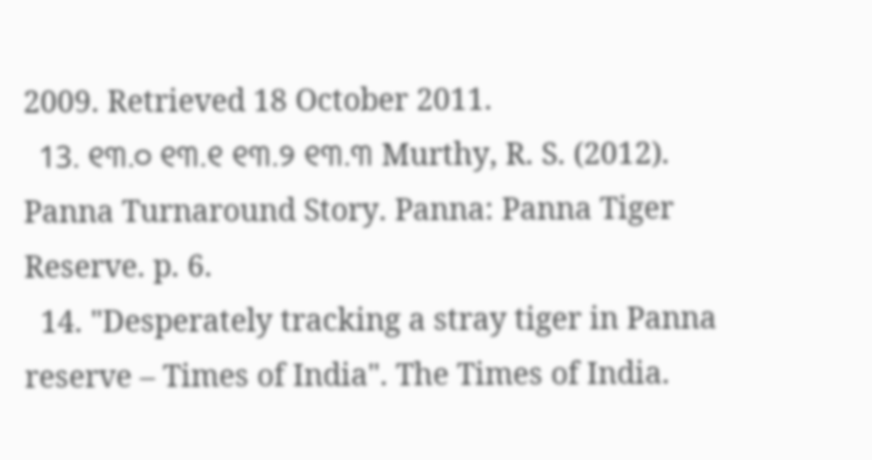2009. Retrieved 18 October 2011.
  13. ୧୩.୦ ୧୩.୧ ୧୩.୨ ୧୩.୩ Murthy, R. S. (2012). Panna Turnaround Story. Panna: Panna Tiger Reserve. p. 6.
  14. "Desperately tracking a stray tiger in Panna reserve – Times of India". The Times of India.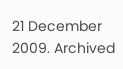21 December 2009. Archived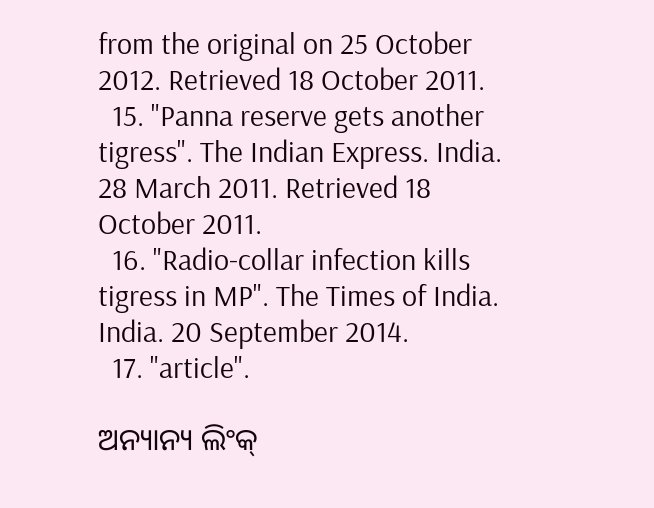from the original on 25 October 2012. Retrieved 18 October 2011.
  15. "Panna reserve gets another tigress". The Indian Express. India. 28 March 2011. Retrieved 18 October 2011.
  16. "Radio-collar infection kills tigress in MP". The Times of India. India. 20 September 2014.
  17. "article".

ଅନ୍ୟାନ୍ୟ ଲିଂକ୍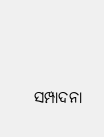ସମ୍ପାଦନା